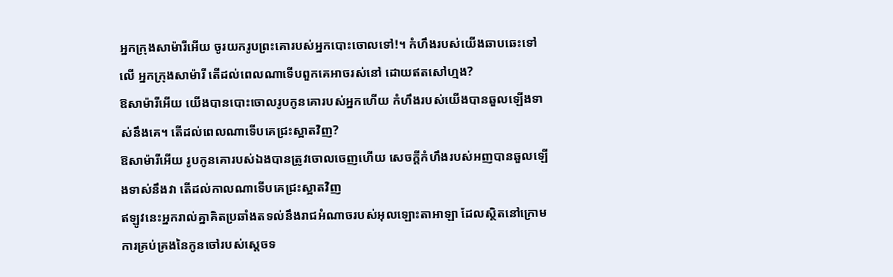អ្នកក្រុងសាម៉ារីអើយ ចូរយករូបព្រះគោរបស់អ្នកបោះចោលទៅ!។ កំហឹងរបស់យើងឆាបឆេះទៅលើ អ្នកក្រុងសាម៉ារី តើដល់ពេលណាទើបពួកគេអាចរស់នៅ ដោយឥតសៅហ្មង?
ឱសាម៉ារីអើយ យើងបានបោះចោលរូបកូនគោរបស់អ្នកហើយ កំហឹងរបស់យើងបានឆួលឡើងទាស់នឹងគេ។ តើដល់ពេលណាទើបគេជ្រះស្អាតវិញ?
ឱសាម៉ារីអើយ រូបកូនគោរបស់ឯងបានត្រូវចោលចេញហើយ សេចក្ដីកំហឹងរបស់អញបានឆួលឡើងទាស់នឹងវា តើដល់កាលណាទើបគេជ្រះស្អាតវិញ
ឥឡូវនេះអ្នករាល់គ្នាគិតប្រឆាំងតទល់នឹងរាជអំណាចរបស់អុលឡោះតាអាឡា ដែលស្ថិតនៅក្រោមការគ្រប់គ្រងនៃកូនចៅរបស់ស្តេចទ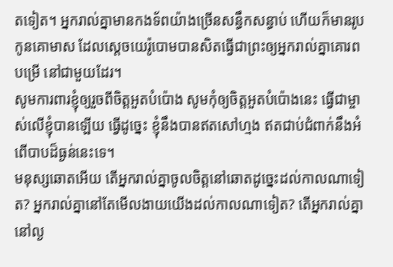តទៀត។ អ្នករាល់គ្នាមានកងទ័ពយ៉ាងច្រើនសន្ធឹកសន្ធាប់ ហើយក៏មានរូបកូនគោមាស ដែលស្តេចយេរ៉ូបោមបានសិតធ្វើជាព្រះឲ្យអ្នករាល់គ្នាគោរពបម្រើ នៅជាមួយដែរ។
សូមការពារខ្ញុំឲ្យរួចពីចិត្តអួតបំប៉ោង សូមកុំឲ្យចិត្តអួតបំប៉ោងនេះ ធ្វើជាម្ចាស់លើខ្ញុំបានឡើយ ធ្វើដូច្នេះ ខ្ញុំនឹងបានឥតសៅហ្មង ឥតជាប់ជំពាក់នឹងអំពើបាបដ៏ធ្ងន់នេះទេ។
មនុស្សឆោតអើយ តើអ្នករាល់គ្នាចូលចិត្តនៅឆោតដូច្នេះដល់កាលណាទៀត? អ្នករាល់គ្នានៅតែមើលងាយយើងដល់កាលណាទៀត? តើអ្នករាល់គ្នានៅល្ង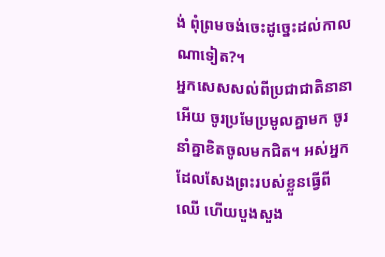ង់ ពុំព្រមចង់ចេះដូច្នេះដល់កាលណាទៀត?។
អ្នកសេសសល់ពីប្រជាជាតិនានាអើយ ចូរប្រមែប្រមូលគ្នាមក ចូរនាំគ្នាខិតចូលមកជិត។ អស់អ្នកដែលសែងព្រះរបស់ខ្លួនធ្វើពីឈើ ហើយបួងសួង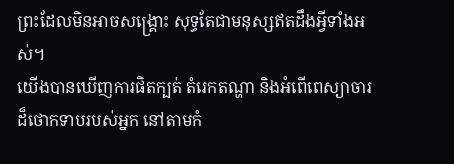ព្រះដែលមិនអាចសង្គ្រោះ សុទ្ធតែជាមនុស្សឥតដឹងអ្វីទាំងអស់។
យើងបានឃើញការផិតក្បត់ តំរេកតណ្ហា និងអំពើពេស្យាចារដ៏ថោកទាបរបស់អ្នក នៅតាមកំ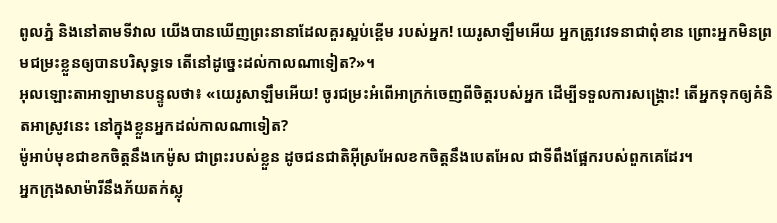ពូលភ្នំ និងនៅតាមទីវាល យើងបានឃើញព្រះនានាដែលគួរស្អប់ខ្ពើម របស់អ្នក! យេរូសាឡឹមអើយ អ្នកត្រូវវេទនាជាពុំខាន ព្រោះអ្នកមិនព្រមជម្រះខ្លួនឲ្យបានបរិសុទ្ធទេ តើនៅដូច្នេះដល់កាលណាទៀត?»។
អុលឡោះតាអាឡាមានបន្ទូលថា៖ «យេរូសាឡឹមអើយ! ចូរជម្រះអំពើអាក្រក់ចេញពីចិត្តរបស់អ្នក ដើម្បីទទួលការសង្គ្រោះ! តើអ្នកទុកឲ្យគំនិតអាស្រូវនេះ នៅក្នុងខ្លួនអ្នកដល់កាលណាទៀត?
ម៉ូអាប់មុខជាខកចិត្តនឹងកេម៉ូស ជាព្រះរបស់ខ្លួន ដូចជនជាតិអ៊ីស្រអែលខកចិត្តនឹងបេតអែល ជាទីពឹងផ្អែករបស់ពួកគេដែរ។
អ្នកក្រុងសាម៉ារីនឹងភ័យតក់ស្លុ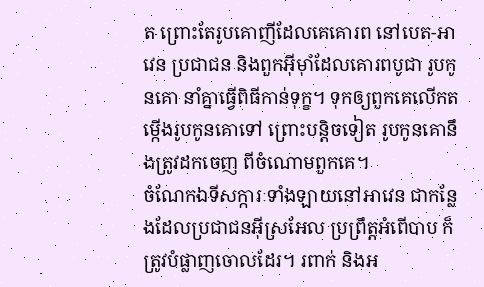ត ព្រោះតែរូបគោញីដែលគេគោរព នៅបេត-អាវេន ប្រជាជន និងពួកអ៊ីមុាំដែលគោរពបូជា រូបកូនគោ នាំគ្នាធ្វើពិធីកាន់ទុក្ខ។ ទុកឲ្យពួកគេលើកតម្កើងរូបកូនគោទៅ ព្រោះបន្តិចទៀត រូបកូនគោនឹងត្រូវដកចេញ ពីចំណោមពួកគេ។
ចំណែកឯទីសក្ការៈទាំងឡាយនៅអាវេន ជាកន្លែងដែលប្រជាជនអ៊ីស្រអែល ប្រព្រឹត្តអំពើបាប ក៏ត្រូវបំផ្លាញចោលដែរ។ រពាក់ និងអ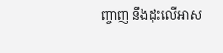ញ្ចាញ នឹងដុះលើអាស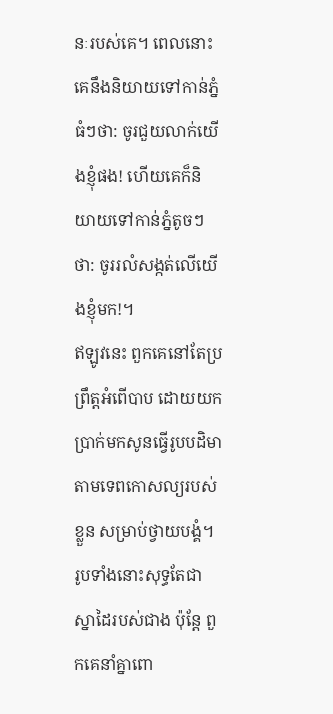នៈរបស់គេ។ ពេលនោះ គេនឹងនិយាយទៅកាន់ភ្នំធំៗថា: ចូរជួយលាក់យើងខ្ញុំផង! ហើយគេក៏និយាយទៅកាន់ភ្នំតូចៗថា: ចូររលំសង្កត់លើយើងខ្ញុំមក!។
ឥឡូវនេះ ពួកគេនៅតែប្រព្រឹត្តអំពើបាប ដោយយកប្រាក់មកសូនធ្វើរូបបដិមា តាមទេពកោសល្យរបស់ខ្លួន សម្រាប់ថ្វាយបង្គំ។ រូបទាំងនោះសុទ្ធតែជាស្នាដៃរបស់ជាង ប៉ុន្តែ ពួកគេនាំគ្នាពោ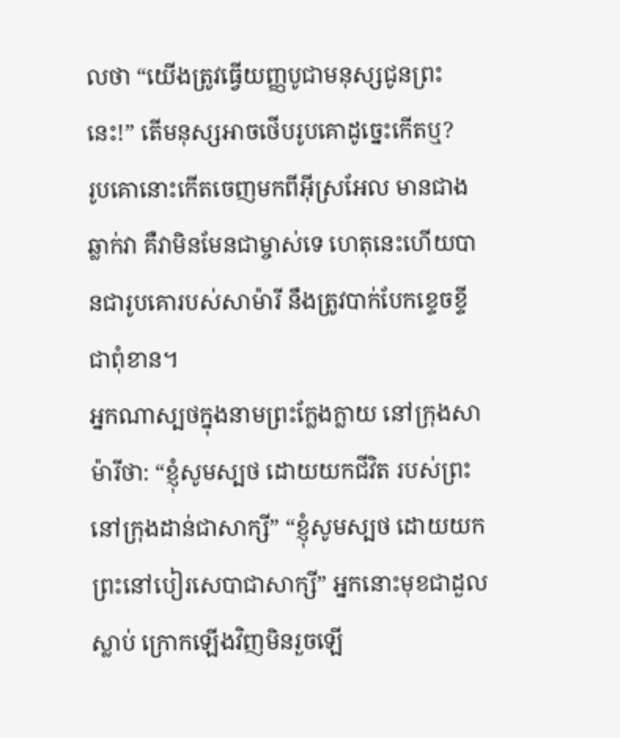លថា “យើងត្រូវធ្វើយញ្ញបូជាមនុស្សជូនព្រះនេះ!” តើមនុស្សអាចថើបរូបគោដូច្នេះកើតឬ?
រូបគោនោះកើតចេញមកពីអ៊ីស្រអែល មានជាងឆ្លាក់វា គឺវាមិនមែនជាម្ចាស់ទេ ហេតុនេះហើយបានជារូបគោរបស់សាម៉ារី នឹងត្រូវបាក់បែកខ្ទេចខ្ទីជាពុំខាន។
អ្នកណាស្បថក្នុងនាមព្រះក្លែងក្លាយ នៅក្រុងសាម៉ារីថា: “ខ្ញុំសូមស្បថ ដោយយកជីវិត របស់ព្រះនៅក្រុងដាន់ជាសាក្សី” “ខ្ញុំសូមស្បថ ដោយយក ព្រះនៅបៀរសេបាជាសាក្សី” អ្នកនោះមុខជាដួលស្លាប់ ក្រោកឡើងវិញមិនរួចឡើ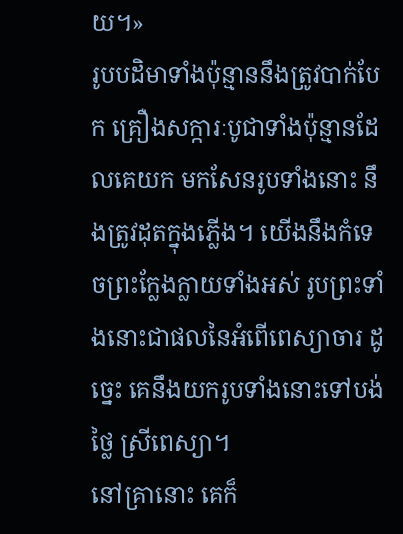យ។»
រូបបដិមាទាំងប៉ុន្មាននឹងត្រូវបាក់បែក គ្រឿងសក្ការៈបូជាទាំងប៉ុន្មានដែលគេយក មកសែនរូបទាំងនោះ នឹងត្រូវដុតក្នុងភ្លើង។ យើងនឹងកំទេចព្រះក្លែងក្លាយទាំងអស់ រូបព្រះទាំងនោះជាផលនៃអំពើពេស្យាចារ ដូច្នេះ គេនឹងយករូបទាំងនោះទៅបង់ថ្លៃ ស្រីពេស្យា។
នៅគ្រានោះ គេក៏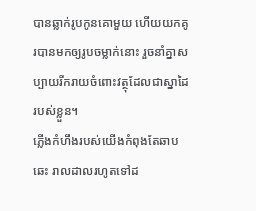បានឆ្លាក់រូបកូនគោមួយ ហើយយកគូរបានមកឲ្យរូបចម្លាក់នោះ រួចនាំគ្នាសប្បាយរីករាយចំពោះវត្ថុដែលជាស្នាដៃរបស់ខ្លួន។
ភ្លើងកំហឹងរបស់យើងកំពុងតែឆាបឆេះ រាលដាលរហូតទៅដ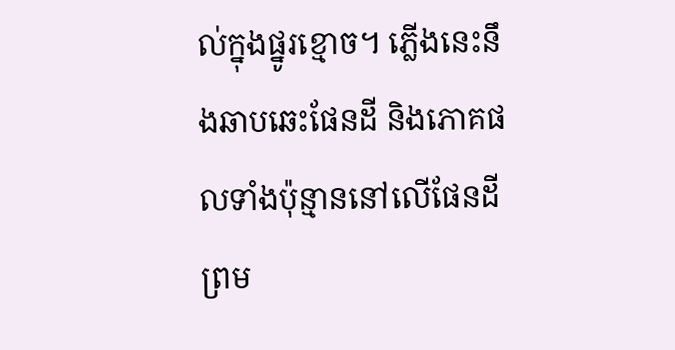ល់ក្នុងផ្នូរខ្មោច។ ភ្លើងនេះនឹងឆាបឆេះផែនដី និងភោគផលទាំងប៉ុន្មាននៅលើផែនដី ព្រម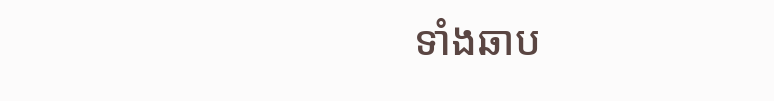ទាំងឆាប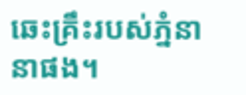ឆេះគ្រឹះរបស់ភ្នំនានាផង។